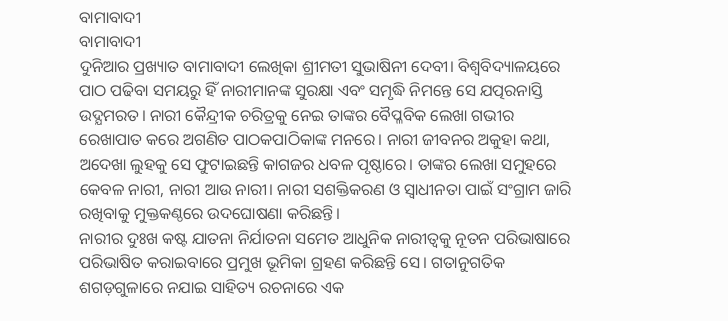ବାମାବାଦୀ
ବାମାବାଦୀ
ଦୁନିଆର ପ୍ରଖ୍ୟାତ ବାମାବାଦୀ ଲେଖିକା ଶ୍ରୀମତୀ ସୁଭାଷିନୀ ଦେବୀ। ବିଶ୍ବବିଦ୍ୟାଳୟରେ ପାଠ ପଢିବା ସମୟରୁ ହିଁ ନାରୀମାନଙ୍କ ସୁରକ୍ଷା ଏବଂ ସମୃଦ୍ଧି ନିମନ୍ତେ ସେ ଯତ୍ପରନାସ୍ତି ଉଦ୍ଯମରତ। ନାରୀ କୈନ୍ଦ୍ରୀକ ଚରିତ୍ରକୁ ନେଇ ତାଙ୍କର ବୈପ୍ଳବିକ ଲେଖା ଗଭୀର ରେଖାପାତ କରେ ଅଗଣିତ ପାଠକପାଠିକାଙ୍କ ମନରେ। ନାରୀ ଜୀବନର ଅକୁହା କଥା, ଅଦେଖା ଲୁହକୁ ସେ ଫୁଟାଇଛନ୍ତି କାଗଜର ଧବଳ ପୃଷ୍ଠାରେ। ତାଙ୍କର ଲେଖା ସମୁହରେ କେବଳ ନାରୀ, ନାରୀ ଆଉ ନାରୀ। ନାରୀ ସଶକ୍ତିକରଣ ଓ ସ୍ବାଧୀନତା ପାଇଁ ସଂଗ୍ରାମ ଜାରି ରଖିବାକୁ ମୁକ୍ତକଣ୍ଠରେ ଉଦଘୋଷଣା କରିଛନ୍ତି।
ନାରୀର ଦୁଃଖ କଷ୍ଟ ଯାତନା ନିର୍ଯାତନା ସମେତ ଆଧୁନିକ ନାରୀତ୍ବକୁ ନୂତନ ପରିଭାଷାରେ ପରିଭାଷିତ କରାଇବାରେ ପ୍ରମୁଖ ଭୂମିକା ଗ୍ରହଣ କରିଛନ୍ତି ସେ। ଗତାନୁଗତିକ ଶଗଡ଼ଗୁଳାରେ ନଯାଇ ସାହିତ୍ୟ ରଚନାରେ ଏକ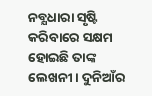ନବ୍ଯଧାରା ସୃଷ୍ଟି କରିବାରେ ସକ୍ଷମ ହୋଇଛି ତାଙ୍କ ଲେଖନୀ। ଦୁନିଆଁର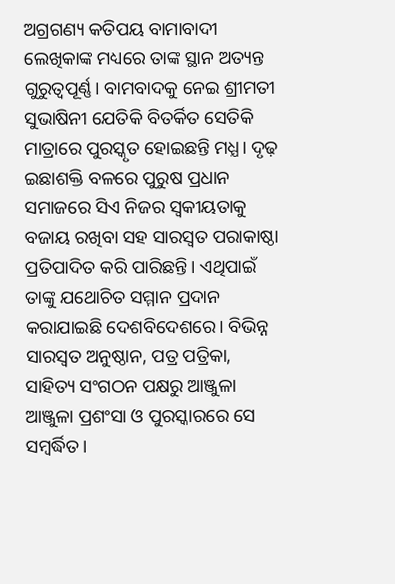ଅଗ୍ରଗଣ୍ୟ କତିପୟ ବାମାବାଦୀ ଲେଖିକାଙ୍କ ମଧ୍ୟରେ ତାଙ୍କ ସ୍ଥାନ ଅତ୍ୟନ୍ତ ଗୁରୁତ୍ଵପୂର୍ଣ୍ଣ। ବାମବାଦକୁ ନେଇ ଶ୍ରୀମତୀ ସୁଭାଷିନୀ ଯେତିକି ବିତର୍କିତ ସେତିକି ମାତ୍ରାରେ ପୁରସ୍କୃତ ହୋଇଛନ୍ତି ମଧ୍ଯ। ଦୃଢ଼ ଇଛାଶକ୍ତି ବଳରେ ପୁରୁଷ ପ୍ରଧାନ ସମାଜରେ ସିଏ ନିଜର ସ୍ବକୀୟତାକୁ ବଜାୟ ରଖିବା ସହ ସାରସ୍ଵତ ପରାକାଷ୍ଠା ପ୍ରତିପାଦିତ କରି ପାରିଛନ୍ତି। ଏଥିପାଇଁ ତାଙ୍କୁ ଯଥୋଚିତ ସମ୍ମାନ ପ୍ରଦାନ କରାଯାଇଛି ଦେଶବିଦେଶରେ। ବିଭିନ୍ନ ସାରସ୍ଵତ ଅନୁଷ୍ଠାନ, ପତ୍ର ପତ୍ରିକା, ସାହିତ୍ୟ ସଂଗଠନ ପକ୍ଷରୁ ଆଞ୍ଜୁଳା ଆଞ୍ଜୁଳା ପ୍ରଶଂସା ଓ ପୁରସ୍କାରରେ ସେ ସମ୍ବର୍ଦ୍ଧିତ।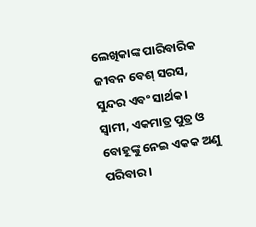ଲେଖିକାଙ୍କ ପାରିବାରିକ ଜୀବନ ବେଶ୍ ସରସ, ସୁନ୍ଦର ଏବଂ ସାର୍ଥକ। ସ୍ବାମୀ, ଏକମାତ୍ର ପୁତ୍ର ଓ ବୋହୂଙ୍କୁ ନେଇ ଏକକ ଅଣୁ ପରିବାର।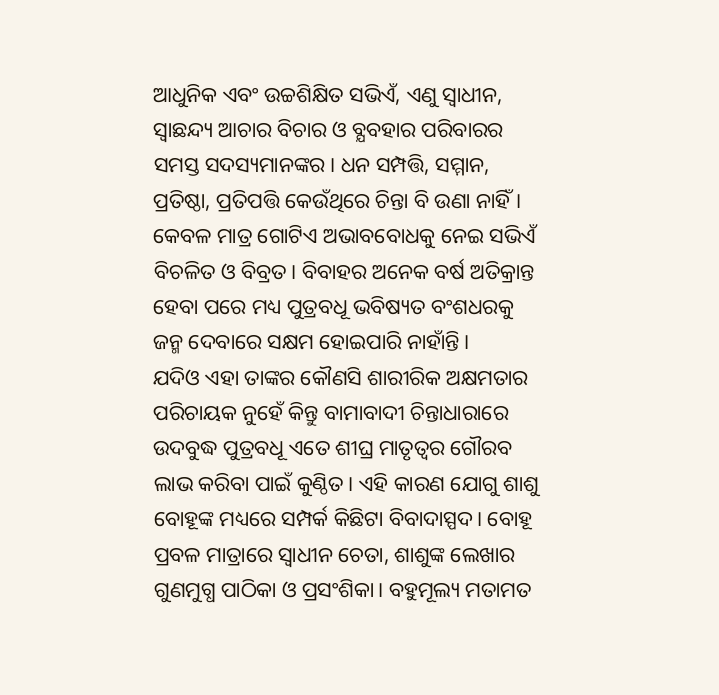ଆଧୁନିକ ଏବଂ ଉଚ୍ଚଶିକ୍ଷିତ ସଭିଏଁ, ଏଣୁ ସ୍ବାଧୀନ, ସ୍ବାଛନ୍ଦ୍ୟ ଆଚାର ବିଚାର ଓ ବ୍ଯବହାର ପରିବାରର ସମସ୍ତ ସଦସ୍ୟମାନଙ୍କର। ଧନ ସମ୍ପତ୍ତି, ସମ୍ମାନ, ପ୍ରତିଷ୍ଠା, ପ୍ରତିପତ୍ତି କେଉଁଥିରେ ଚିନ୍ତା ବି ଉଣା ନାହିଁ। କେବଳ ମାତ୍ର ଗୋଟିଏ ଅଭାବବୋଧକୁ ନେଇ ସଭିଏଁ ବିଚଳିତ ଓ ବିବ୍ରତ। ବିବାହର ଅନେକ ବର୍ଷ ଅତିକ୍ରାନ୍ତ ହେବା ପରେ ମଧ୍ୟ ପୁତ୍ରବଧୂ ଭବିଷ୍ୟତ ବଂଶଧରକୁ ଜନ୍ମ ଦେବାରେ ସକ୍ଷମ ହୋଇପାରି ନାହାଁନ୍ତି।
ଯଦିଓ ଏହା ତାଙ୍କର କୌଣସି ଶାରୀରିକ ଅକ୍ଷମତାର ପରିଚାୟକ ନୁହେଁ କିନ୍ତୁ ବାମାବାଦୀ ଚିନ୍ତାଧାରାରେ ଉଦବୁଦ୍ଧ ପୁତ୍ରବଧୂ ଏତେ ଶୀଘ୍ର ମାତୃତ୍ୱର ଗୌରବ ଲାଭ କରିବା ପାଇଁ କୁଣ୍ଠିତ। ଏହି କାରଣ ଯୋଗୁ ଶାଶୁ ବୋହୂଙ୍କ ମଧ୍ୟରେ ସମ୍ପର୍କ କିଛିଟା ବିବାଦାସ୍ପଦ। ବୋହୂ ପ୍ରବଳ ମାତ୍ରାରେ ସ୍ବାଧୀନ ଚେତା, ଶାଶୁଙ୍କ ଲେଖାର ଗୁଣମୁଗ୍ଧ ପାଠିକା ଓ ପ୍ରସଂଶିକା। ବହୁମୂଲ୍ୟ ମତାମତ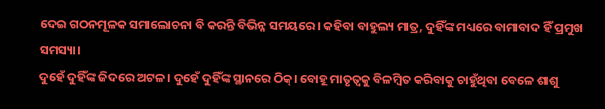ଦେଇ ଗଠନମୂଳକ ସମାଲୋଚନା ବି କରନ୍ତି ବିଭିନ୍ନ ସମୟରେ। କହିବା ବାହୁଲ୍ୟ ମାତ୍ର, ଦୁହିଁଙ୍କ ମଧ୍ୟରେ ବାମାବାଦ ହିଁ ପ୍ରମୁଖ ସମସ୍ୟା।
ଦୁହେଁ ଦୁହିଁଙ୍କ ଜିଦରେ ଅଟଳ। ଦୁହେଁ ଦୁହିଁଙ୍କ ସ୍ଥାନରେ ଠିକ୍। ବୋହୂ ମାତୃତ୍ୱକୁ ବିଳମ୍ବିତ କରିବାକୁ ଚାହୁଁଥିବା ବେଳେ ଶାଶୁ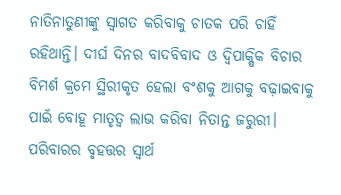ନାତିନାତୁଣୀଙ୍କୁ ସ୍ବାଗତ କରିବାକୁ ଚାତକ ପରି ଚାହିଁ ରହିଥାନ୍ତି। ଦୀର୍ଘ ଦିନର ବାଦବିବାଦ ଓ ଦ୍ବିପାକ୍ଷିକ ବିଚାର ବିମର୍ଶ କ୍ରମେ ସ୍ଥିରୀକୃତ ହେଲା ବଂଶକୁ ଆଗକୁ ବଢ଼ାଇବାକୁ ପାଇଁ ବୋହୂ ମାତୃତ୍ୱ ଲାଭ କରିବା ନିତାନ୍ତ ଜରୁରୀ। ପରିବାରର ବୃହତ୍ତର ସ୍ବାର୍ଥ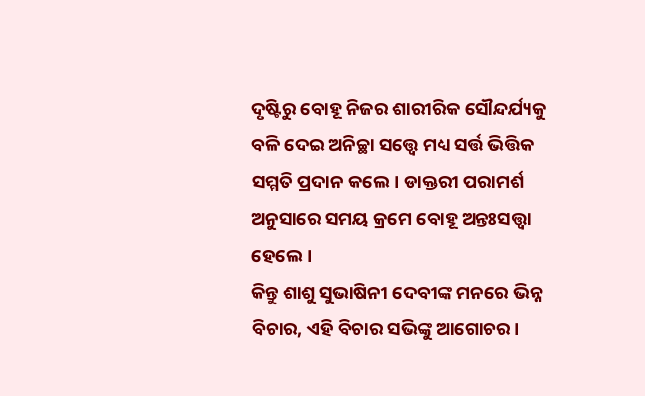ଦୃଷ୍ଟିରୁ ବୋହୂ ନିଜର ଶାରୀରିକ ସୌନ୍ଦର୍ଯ୍ୟକୁ ବଳି ଦେଇ ଅନିଚ୍ଛା ସତ୍ତ୍ବେ ମଧ୍ୟ ସର୍ତ୍ତ ଭିତ୍ତିକ ସମ୍ମତି ପ୍ରଦାନ କଲେ। ଡାକ୍ତରୀ ପରାମର୍ଶ ଅନୁସାରେ ସମୟ କ୍ରମେ ବୋହୂ ଅନ୍ତଃସତ୍ତ୍ଵା ହେଲେ।
କିନ୍ତୁ ଶାଶୁ ସୁଭାଷିନୀ ଦେବୀଙ୍କ ମନରେ ଭିନ୍ନ ବିଚାର, ଏହି ବିଚାର ସଭିଙ୍କୁ ଆଗୋଚର।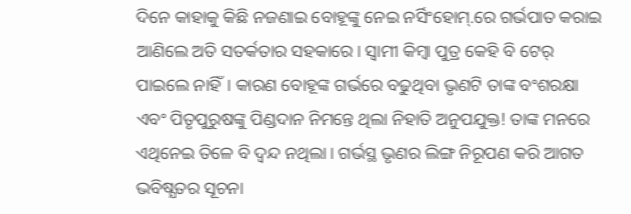ଦିନେ କାହାକୁ କିଛି ନଜଣାଇ ବୋହୂଙ୍କୁ ନେଇ ନର୍ସିଂହୋମ୍.ରେ ଗର୍ଭପାତ କରାଇ ଆଣିଲେ ଅତି ସତର୍କତାର ସହକାରେ। ସ୍ବାମୀ କିମ୍ବା ପୁତ୍ର କେହି ବି ଟେର୍ ପାଇଲେ ନାହିଁ। କାରଣ ବୋହୂଙ୍କ ଗର୍ଭରେ ବଢୁଥିବା ଭୃଣଟି ତାଙ୍କ ବଂଶରକ୍ଷା ଏବଂ ପିତୃପୁରୁଷଙ୍କୁ ପିଣ୍ଡଦାନ ନିମନ୍ତେ ଥିଲା ନିହାତି ଅନୁପଯୁକ୍ତ! ତାଙ୍କ ମନରେ ଏଥିନେଇ ତିଳେ ବି ଦ୍ଵନ୍ଦ ନଥିଲା। ଗର୍ଭସ୍ଥ ଭୃଣର ଲିଙ୍ଗ ନିରୂପଣ କରି ଆଗତ ଭବିଷ୍ଯତର ସୂଚନା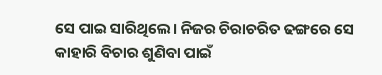ସେ ପାଇ ସାରିଥିଲେ। ନିଜର ଚିରାଚରିତ ଢଙ୍ଗରେ ସେ କାହାରି ବିଚାର ଶୁଣିବା ପାଇଁ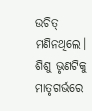ଉଚିତ୍ ମଣିନଥିଲେ। ଶିଶୁ ଭୃଣଟିକୁ ମାତୃଗର୍ଭରେ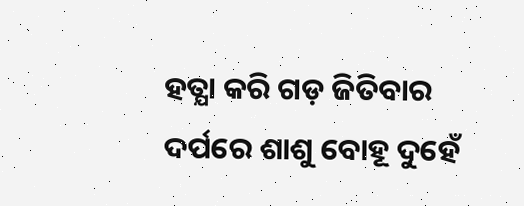ହତ୍ଯା କରି ଗଡ଼ ଜିତିବାର ଦର୍ପରେ ଶାଶୁ ବୋହୂ ଦୁହେଁ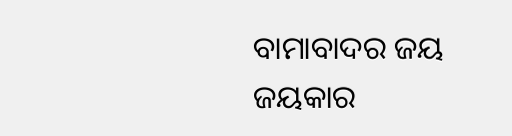ବାମାବାଦର ଜୟ ଜୟକାର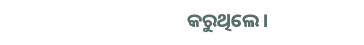କରୁଥିଲେ।